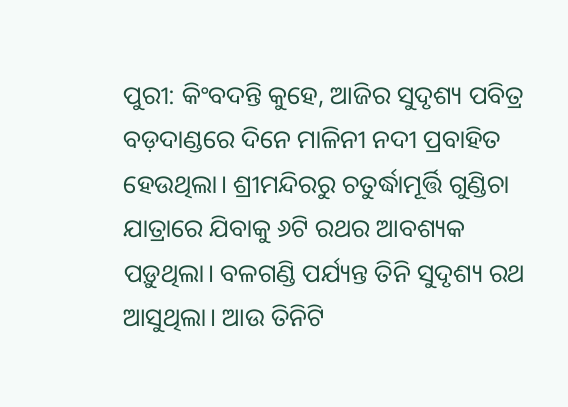ପୁରୀ: କିଂବଦନ୍ତି କୁହେ, ଆଜିର ସୁଦୃଶ୍ୟ ପବିତ୍ର ବଡ଼ଦାଣ୍ଡରେ ଦିନେ ମାଳିନୀ ନଦୀ ପ୍ରବାହିତ ହେଉଥିଲା। ଶ୍ରୀମନ୍ଦିରରୁ ଚତୁର୍ଦ୍ଧାମୂର୍ତ୍ତି ଗୁଣ୍ଡିଚା ଯାତ୍ରାରେ ଯିବାକୁ ୬ଟି ରଥର ଆବଶ୍ୟକ ପଡ଼ୁଥିଲା। ବଳଗଣ୍ଡି ପର୍ଯ୍ୟନ୍ତ ତିନି ସୁଦୃଶ୍ୟ ରଥ ଆସୁଥିଲା। ଆଉ ତିନିଟି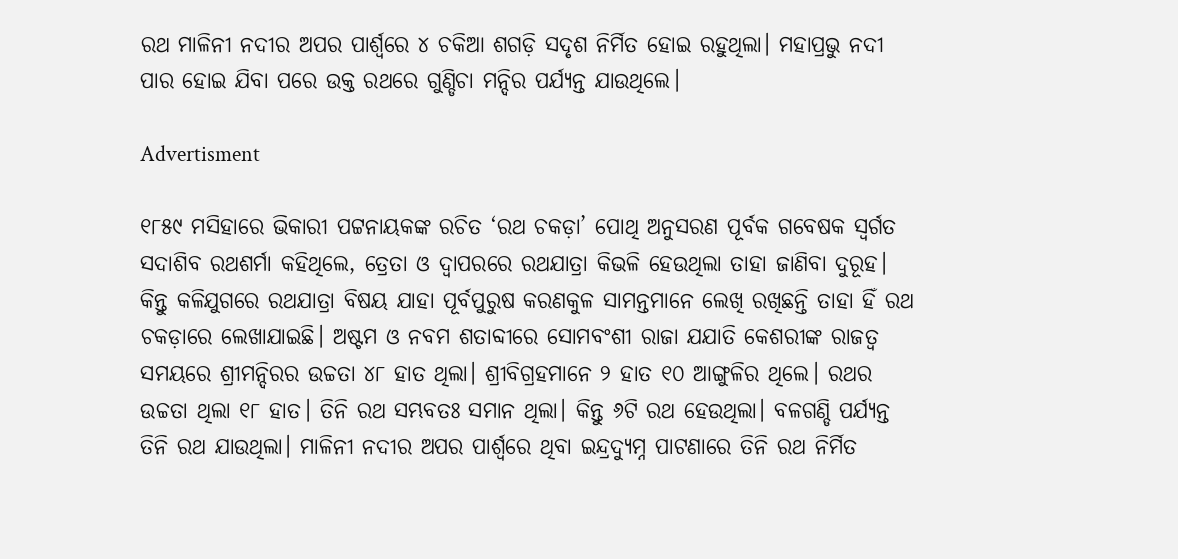ରଥ ମାଳିନୀ ନଦୀର ଅପର ପାର୍ଶ୍ବରେ ୪ ଚକିଆ ଶଗଡ଼ି ସଦୃଶ ନିର୍ମିତ ହୋଇ ରହୁଥିଲା। ମହାପ୍ରଭୁ ନଦୀ ପାର ହୋଇ ଯିବା ପରେ ଉକ୍ତ ରଥରେ ଗୁଣ୍ଡିଚା ମନ୍ଦିର ପର୍ଯ୍ୟନ୍ତ ଯାଉଥିଲେ।

Advertisment

୧୮୫୯ ମସିହାରେ ଭିକାରୀ ପଟ୍ଟନାୟକଙ୍କ ରଚିତ ‘ରଥ ଚକଡ଼ା’ ପୋଥି ଅନୁସରଣ ପୂର୍ବକ ଗବେଷକ ସ୍ବର୍ଗତ ସଦାଶିବ ରଥଶର୍ମା କହିଥିଲେ, ତ୍ରେତା ଓ ଦ୍ବାପରରେ ରଥଯାତ୍ରା କିଭଳି ହେଉଥିଲା ତାହା ଜାଣିବା ଦୁରୂହ। କିନ୍ତୁ କଳିଯୁଗରେ ରଥଯାତ୍ରା ବିଷୟ ଯାହା ପୂର୍ବପୁରୁଷ କରଣକୁଳ ସାମନ୍ତମାନେ ଲେଖି ରଖିଛନ୍ତି ତାହା ହିଁ ରଥ ଚକଡ଼ାରେ ଲେଖାଯାଇଛି। ଅଷ୍ଟମ ଓ ନବମ ଶତାବ୍ଦୀରେ ସୋମବଂଶୀ ରାଜା ଯଯାତି କେଶରୀଙ୍କ ରାଜତ୍ବ ସମୟରେ ଶ୍ରୀମନ୍ଦିରର ଉଚ୍ଚତା ୪୮ ହାତ ଥିଲା। ଶ୍ରୀବିଗ୍ରହମାନେ ୨ ହାତ ୧୦ ଆଙ୍ଗୁଳିର ଥିଲେ। ରଥର ଉଚ୍ଚତା ଥିଲା ୧୮ ହାତ। ତିନି ରଥ ସମ୍ଭବତଃ ସମାନ ଥିଲା। କିନ୍ତୁ ୬ଟି ରଥ ହେଉଥିଲା। ବଳଗଣ୍ଡି ପର୍ଯ୍ୟନ୍ତ ତିନି ରଥ ଯାଉଥିଲା। ମାଳିନୀ ନଦୀର ଅପର ପାର୍ଶ୍ବରେ ଥିବା ଇନ୍ଦ୍ରଦ୍ୟୁମ୍ନ ପାଟଣାରେ ତିନି ରଥ ନିର୍ମିତ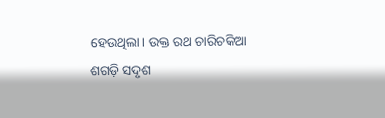ହେଉଥିଲା। ଉକ୍ତ ରଥ ଚାରିଚକିଆ ଶଗଡ଼ି ସଦୃଶ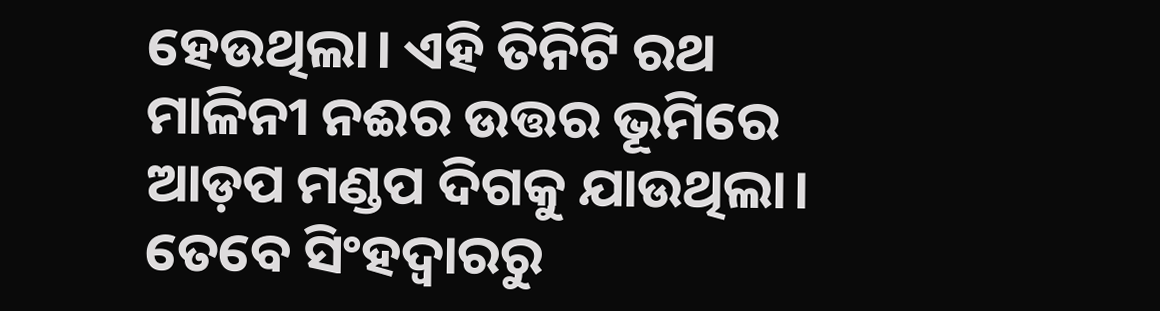ହେଉଥିଲା। ଏହି ତିନିଟି ରଥ ମାଳିନୀ ନଈର ଉତ୍ତର ଭୂମିରେ ଆଡ଼ପ ମଣ୍ଡପ ଦିଗକୁ ଯାଉଥିଲା। ତେବେ ସିଂହଦ୍ବାରରୁ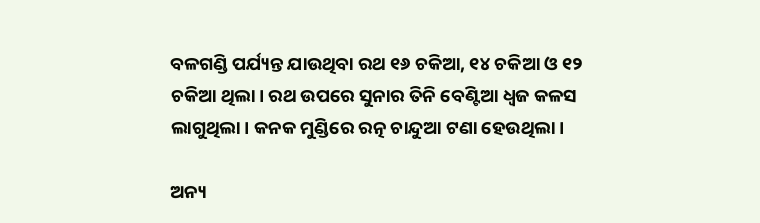ବଳଗଣ୍ଡି ପର୍ଯ୍ୟନ୍ତ ଯାଉଥିବା ରଥ ୧୬ ଚକିଆ, ୧୪ ଚକିଆ ଓ ୧୨ ଚକିଆ ଥିଲା। ରଥ ଉପରେ ସୁନାର ତିନି ବେଣ୍ଟିଆ ଧ୍ବଜ କଳସ ଲାଗୁଥିଲା। କନକ ମୁଣ୍ଡିରେ ରତ୍ନ ଚାନ୍ଦୁଆ ଟଣା ହେଉଥିଲା।

ଅନ୍ୟ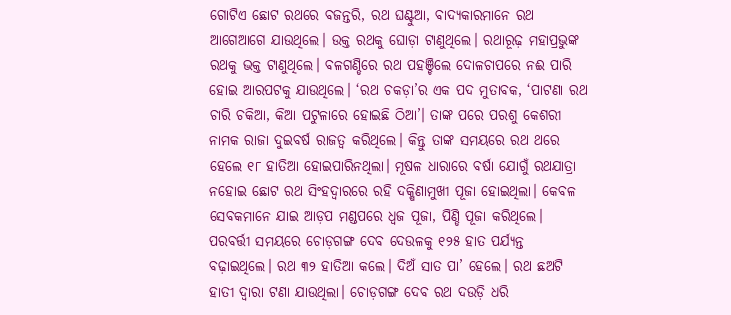ଗୋଟିଏ ଛୋଟ ରଥରେ ବଜନ୍ତରି, ରଥ ଘଣ୍ଟୁଆ, ବାଦ୍ୟକାରମାନେ ରଥ ଆଗେଆଗେ ଯାଉଥିଲେ। ଉକ୍ତ ରଥକୁ ଘୋଡ଼ା ଟାଣୁଥିଲେ। ରଥାରୂଢ଼ ମହାପ୍ରଭୁଙ୍କ ରଥକୁ ଭକ୍ତ ଟାଣୁଥିଲେ। ବଳଗଣ୍ଡିରେ ରଥ ପହଞ୍ଚିଲେ ଦୋଳଚାପରେ ନଈ ପାରି ହୋଇ ଆରପଟକୁ ଯାଉଥିଲେ। ‘ରଥ ଚକଡ଼ା’ର ଏକ ପଦ ମୁତାବକ, ‘ପାଟଣା ରଥ ଚାରି ଚକିଆ, କିଆ ପଟୁଳାରେ ହୋଇଛି ଠିଆ’। ତାଙ୍କ ପରେ ପରଶୁ କେଶରୀ ନାମକ ରାଜା ଦୁଇବର୍ଷ ରାଜତ୍ବ କରିଥିଲେ। କିନ୍ତୁ ତାଙ୍କ ସମୟରେ ରଥ ଥରେ ହେଲେ ୧୮ ହାତିଆ ହୋଇପାରିନଥିଲା। ମୂଷଳ ଧାରାରେ ବର୍ଷା ଯୋଗୁଁ ରଥଯାତ୍ରା ନହୋଇ ଛୋଟ ରଥ ସିଂହଦ୍ବାରରେ ରହି ଦକ୍ଷିଣାମୁଖୀ ପୂଜା ହୋଇଥିଲା। କେବଳ ସେବକମାନେ ଯାଇ ଆଡ଼ପ ମଣ୍ଡପରେ ଧ୍ବଜ ପୂଜା, ପିଣ୍ଡି ପୂଜା କରିଥିଲେ। ପରବର୍ତ୍ତୀ ସମୟରେ ଚୋଡ଼ଗଙ୍ଗ ଦେବ ଦେଉଳକୁ ୧୨୫ ହାତ ପର୍ଯ୍ୟନ୍ତ ବଢ଼ାଇଥିଲେ। ରଥ ୩୨ ହାତିଆ କଲେ। ଦିଅଁ ସାତ ପା’ ହେଲେ। ରଥ ଛଅଟି ହାତୀ ଦ୍ବାରା ଟଣା ଯାଉଥିଲା। ଚୋଡ଼ଗଙ୍ଗ ଦେବ ରଥ ଦଉଡ଼ି ଧରି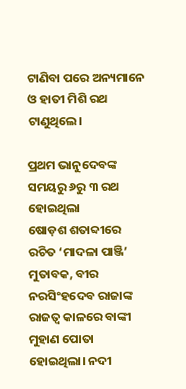ଟାଣିବା ପରେ ଅନ୍ୟମାନେ ଓ ହାତୀ ମିଶି ରଥ ଟାଣୁଥିଲେ।

ପ୍ରଥମ ଭାନୁଦେବଙ୍କ ସମୟରୁ ୬ରୁ ୩ ରଥ ହୋଇଥିଲା
ଷୋଡ଼ଶ ଶତାବ୍ଦୀରେ ରଚିତ ‘ମାଦଳା ପାଞ୍ଜି’ ମୁତାବକ, ବୀର ନରସିଂହଦେବ ରାଜାଙ୍କ ରାଜତ୍ବ କାଳରେ ବାଙ୍କୀ ମୁହାଣ ପୋତା ହୋଇଥିଲା। ନଦୀ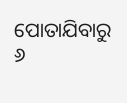ପୋତାଯିବାରୁ ୬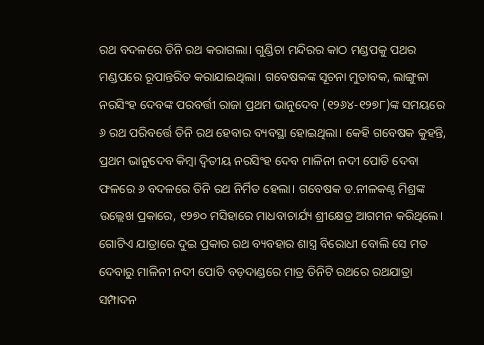ରଥ ବଦଳରେ ତିନି ରଥ କରାଗଲା। ଗୁଣ୍ଡିଚା ମନ୍ଦିରର କାଠ ମଣ୍ଡପକୁ ପଥର ମଣ୍ଡପରେ ରୂପାନ୍ତରିତ କରାଯାଇଥିଲା। ଗବେଷକଙ୍କ ସୂଚନା ମୁତାବକ, ଲାଙ୍ଗୁଳା ନରସିଂହ ଦେବଙ୍କ ପରବର୍ତ୍ତୀ ରାଜା ପ୍ରଥମ ଭାନୁଦେବ (୧୨୬୪-୧୨୭୮)ଙ୍କ ସମୟରେ ୬ ରଥ ପରିବର୍ତ୍ତେ ତିନି ରଥ ହେବାର ବ୍ୟବସ୍ଥା ହୋଇଥିଲା। କେହି ଗବେଷକ କୁହନ୍ତି, ପ୍ରଥମ ଭାନୁଦେବ କିମ୍ବା ଦ୍ବିତୀୟ ନରସିଂହ ଦେବ ମାଳିନୀ ନଦୀ ପୋତି ଦେବା ଫଳରେ ୬ ବଦଳରେ ତିନି ରଥ ନିର୍ମିତ ହେଲା। ଗବେଷକ ଡ.ନୀଳକଣ୍ଠ ମିଶ୍ରଙ୍କ ଉଲ୍ଲେଖ ପ୍ରକାରେ, ୧୨୭୦ ମସିହାରେ ମାଧବାଚାର୍ଯ୍ୟ ଶ୍ରୀକ୍ଷେତ୍ର ଆଗମନ କରିଥିଲେ। ଗୋଟିଏ ଯାତ୍ରାରେ ଦୁଇ ପ୍ରକାର ରଥ ବ୍ୟବହାର ଶାସ୍ତ୍ର ବିରୋଧୀ ବୋଲି ସେ ମତ ଦେବାରୁ ମାଳିନୀ ନଦୀ ପୋତି ବଡ଼ଦାଣ୍ଡରେ ମାତ୍ର ତିନିଟି ରଥରେ ରଥଯାତ୍ରା ସମ୍ପାଦନ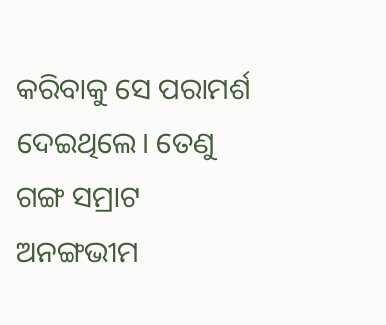କରିବାକୁ ସେ ପରାମର୍ଶ ଦେଇଥିଲେ। ତେଣୁ ଗଙ୍ଗ ସମ୍ରାଟ ଅନଙ୍ଗଭୀମ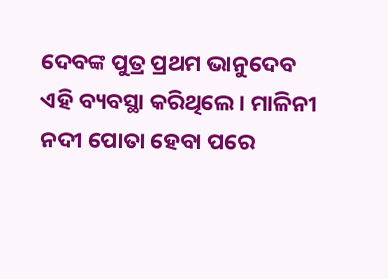ଦେବଙ୍କ ପୁତ୍ର ପ୍ରଥମ ଭାନୁଦେବ ଏହି ବ୍ୟବସ୍ଥା କରିଥିଲେ। ମାଳିନୀ ନଦୀ ପୋତା ହେବା ପରେ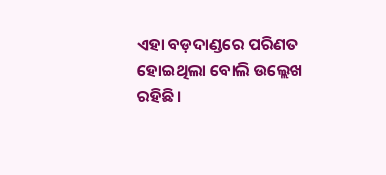ଏହା ବଡ଼ଦାଣ୍ଡରେ ପରିଣତ ହୋଇଥିଲା ବୋଲି ଉଲ୍ଲେଖ ରହିଛି।